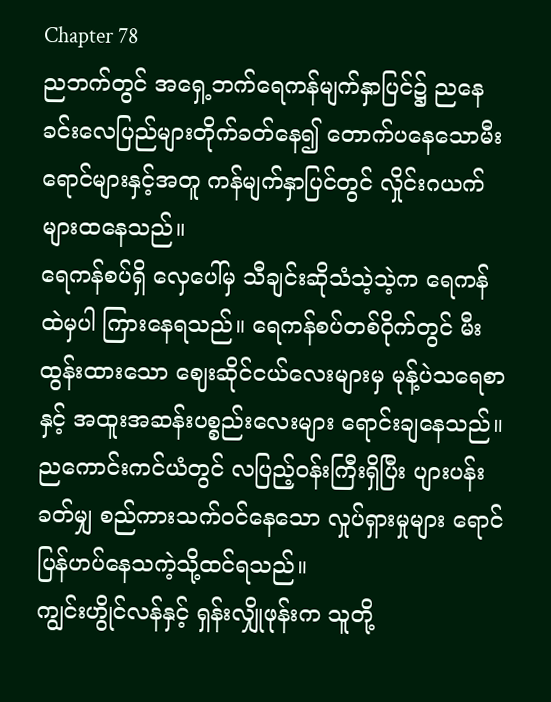Chapter 78
ညဘက်တွင် အရှေ့ဘက်ရေကန်မျက်နှာပြင်၌ ညနေခင်းလေပြည်များတိုက်ခတ်နေ၍ တောက်ပနေသောမီးရောင်များနှင့်အတူ ကန်မျက်နှာပြင်တွင် လှိုင်းဂယက်များထနေသည်။
ရေကန်စပ်ရှိ လှေပေါ်မှ သီချင်းဆိုသံသဲ့သဲ့က ရေကန်ထဲမှပါ ကြားနေရသည်။ ရေကန်စပ်တစ်ဝိုက်တွင် မီးထွန်းထားသော ဈေးဆိုင်ငယ်လေးများမှ မုန့်ပဲသရေစာနှင့် အထူးအဆန်းပစ္စည်းလေးများ ရောင်းချနေသည်။ ညကောင်းကင်ယံတွင် လပြည့်ဝန်းကြီးရှိပြီး ပျားပန်းခတ်မျှ စည်ကားသက်ဝင်နေသော လှုပ်ရှားမှုများ ရောင်ပြန်ဟပ်နေသကဲ့သို့ထင်ရသည်။
ကျွင်းဟွိုင်လန်နှင့် ရှန်းလျှိုဖုန်းက သူတို့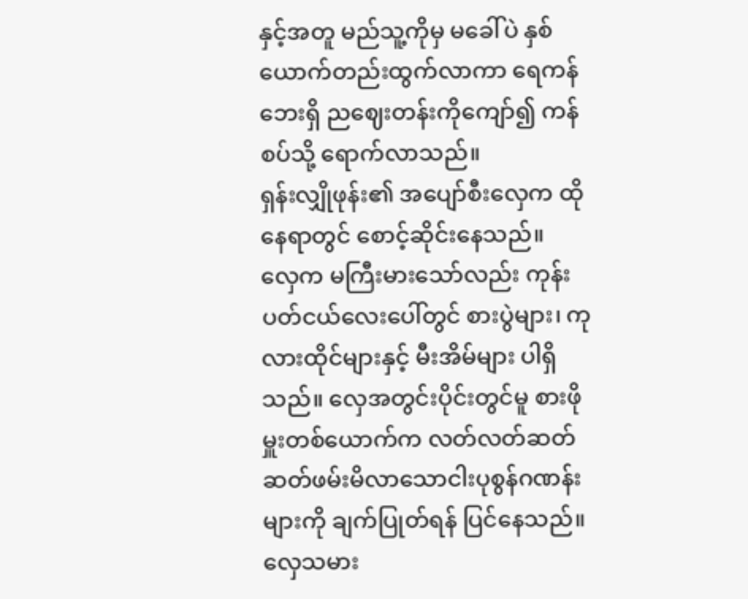နှင့်အတူ မည်သူ့ကိုမှ မခေါ်ပဲ နှစ်ယောက်တည်းထွက်လာကာ ရေကန်ဘေးရှိ ညဈေးတန်းကိုကျော်၍ ကန်စပ်သို့ ရောက်လာသည်။
ရှန်းလျှိုဖုန်း၏ အပျော်စီးလှေက ထိုနေရာတွင် စောင့်ဆိုင်းနေသည်။
လှေက မကြီးမားသော်လည်း ကုန်းပတ်ငယ်လေးပေါ်တွင် စားပွဲများ၊ ကုလားထိုင်များနှင့် မီးအိမ်များ ပါရှိသည်။ လှေအတွင်းပိုင်းတွင်မူ စားဖိုမှူးတစ်ယောက်က လတ်လတ်ဆတ်ဆတ်ဖမ်းမိလာသောငါးပုစွန်ဂဏန်းများကို ချက်ပြုတ်ရန် ပြင်နေသည်။ လှေသမား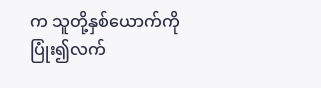က သူတို့နှစ်ယောက်ကို ပြုံး၍လက်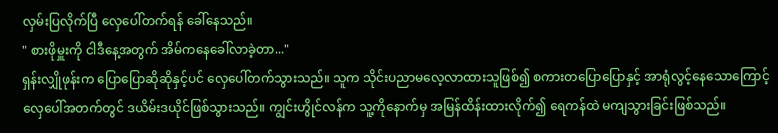လှမ်းပြလိုက်ပြီ လှေပေါ်တက်ရန် ခေါ်နေသည်။
" စားဖိုမှူးကို ငါဒီနေ့အတွက် အိမ်ကနေခေါ်လာခဲ့တာ..."
ရှန်းလျှိုဖုန်းက ပြောပြောဆိုဆိုနှင့်ပင် လှေပေါ်တက်သွားသည်။ သူက သိုင်းပညာမလေ့လာထားသူဖြစ်၍ စကားတပြောပြောနှင့် အာရုံလွင့်နေသောကြောင့် လှေပေါ်အတက်တွင် ဒယိမ်းဒယိုင်ဖြစ်သွားသည်။ ကျွင်းဟွိုင်လန်က သူ့ကိုနောက်မှ အမြန်ထိန်းထားလိုက်၍ ရေကန်ထဲ မကျသွားခြင်းဖြစ်သည်။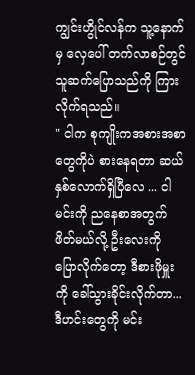ကျွင်းဟွိုင်လန်က သူ့နောက်မှ လှေပေါ် တက်လာစဉ်တွင် သူဆက်ပြောသည်ကို ကြားလိုက်ရသည်။
" ငါက စုကျိုးကအစားအစာတွေကိုပဲ စားနေရတာ ဆယ်နှစ်လောက်ရှိပြီလေ ... ငါမင်းကို ညနေစာအတွက်ဖိတ်မယ်လို့ ဦးလေးကို ပြောလိုက်တော့ ဒီစားဖိုမှူးကို ခေါ်သွားခိုင်းလိုက်တာ... ဒီဟင်းတွေကို မင်း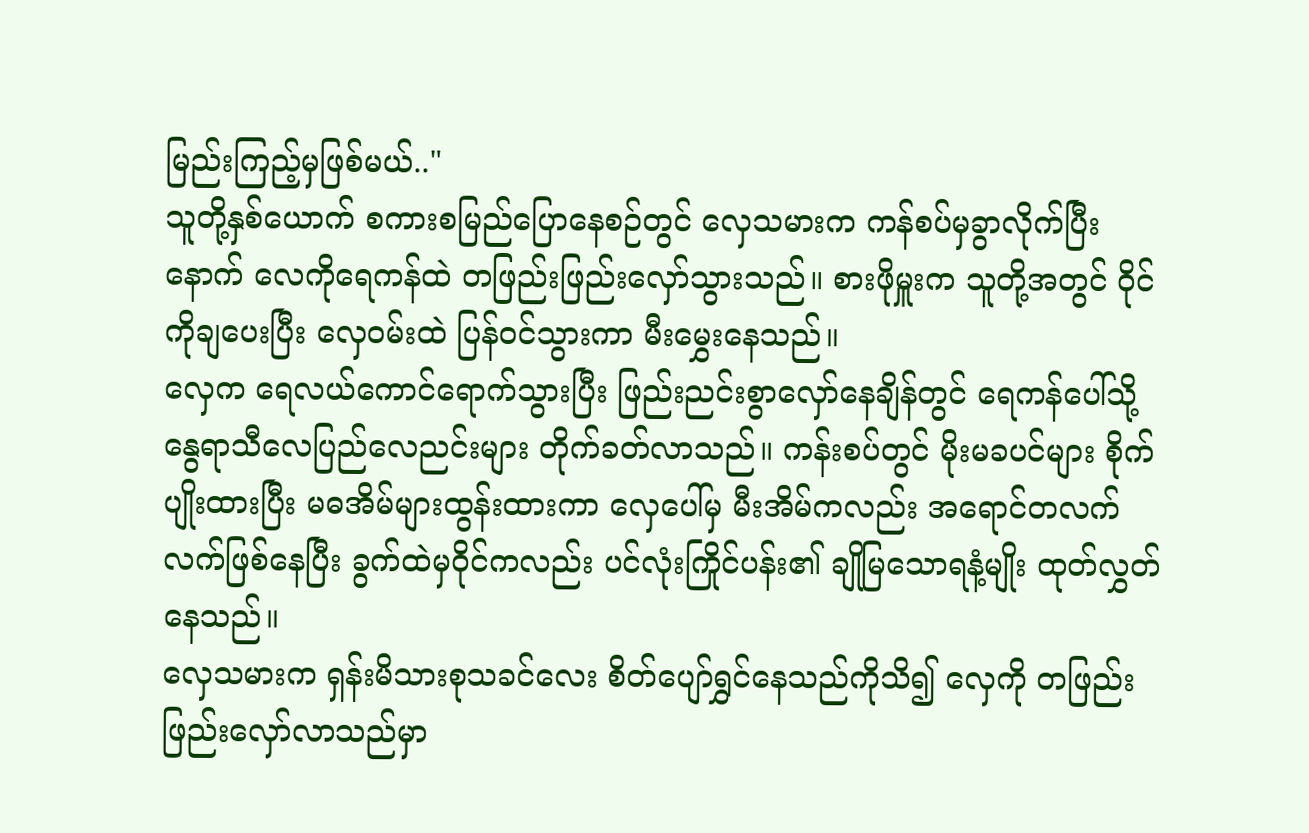မြည်းကြည့်မှဖြစ်မယ်.."
သူတို့နှစ်ယောက် စကားစမြည်ပြောနေစဉ်တွင် လှေသမားက ကန်စပ်မှခွာလိုက်ပြီးနောက် လေကိုရေကန်ထဲ တဖြည်းဖြည်းလှော်သွားသည်။ စားဖိုမှူးက သူတို့အတွင် ဝိုင်ကိုချပေးပြီး လှေဝမ်းထဲ ပြန်ဝင်သွားကာ မီးမွှေးနေသည်။
လှေက ရေလယ်ကောင်ရောက်သွားပြီး ဖြည်းညင်းစွာလှော်နေချိန်တွင် ရေကန်ပေါ်သို့ နွေရာသီလေပြည်လေညင်းများ တိုက်ခတ်လာသည်။ ကန်းစပ်တွင် မိုးမခပင်များ စိုက်ပျိုးထားပြီး မဓအိမ်များထွန်းထားကာ လှေပေါ်မှ မီးအိမ်ကလည်း အရောင်တလက်လက်ဖြစ်နေပြီး ခွက်ထဲမှဝိုင်ကလည်း ပင်လုံးကြိုင်ပန်း၏ ချိုမြသောရနံ့မျိုး ထုတ်လွှတ်နေသည်။
လှေသမားက ရှန်းမိသားစုသခင်လေး စိတ်ပျော်ရွှင်နေသည်ကိုသိ၍ လှေကို တဖြည်းဖြည်းလှော်လာသည်မှာ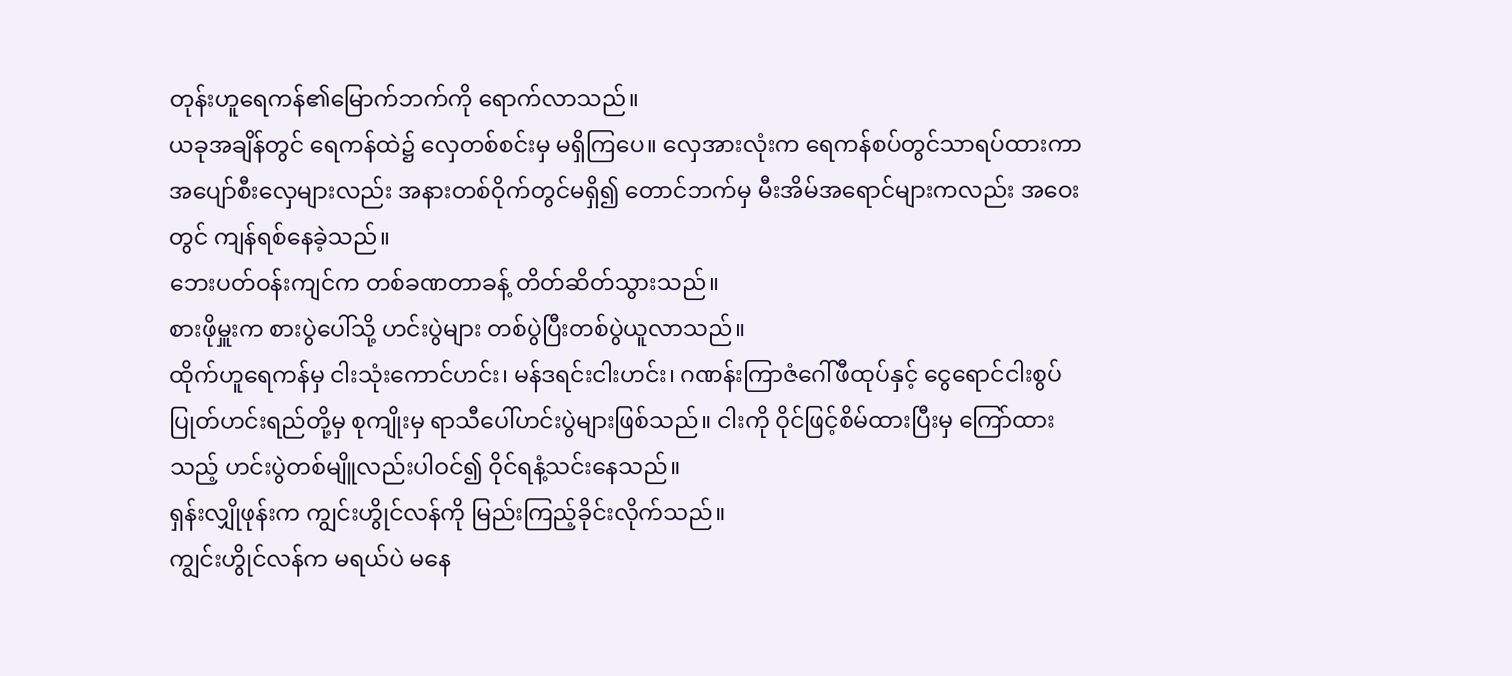တုန်းဟူရေကန်၏မြောက်ဘက်ကို ရောက်လာသည်။
ယခုအချိန်တွင် ရေကန်ထဲ၌ လှေတစ်စင်းမှ မရှိကြပေ။ လှေအားလုံးက ရေကန်စပ်တွင်သာရပ်ထားကာ အပျော်စီးလှေများလည်း အနားတစ်ဝိုက်တွင်မရှိ၍ တောင်ဘက်မှ မီးအိမ်အရောင်များကလည်း အဝေးတွင် ကျန်ရစ်နေခဲ့သည်။
ဘေးပတ်ဝန်းကျင်က တစ်ခဏတာခန့် တိတ်ဆိတ်သွားသည်။
စားဖိုမှူးက စားပွဲပေါ်သို့ ဟင်းပွဲများ တစ်ပွဲပြီးတစ်ပွဲယူလာသည်။
ထိုက်ဟူရေကန်မှ ငါးသုံးကောင်ဟင်း၊ မန်ဒရင်းငါးဟင်း၊ ဂဏန်းကြာဇံဂေါ်ဖီထုပ်နှင့် ငွေရောင်ငါးစွပ်ပြုတ်ဟင်းရည်တို့မှ စုကျိုးမှ ရာသီပေါ်ဟင်းပွဲများဖြစ်သည်။ ငါးကို ဝိုင်ဖြင့်စိမ်ထားပြီးမှ ကြော်ထားသည့် ဟင်းပွဲတစ်မျိူလည်းပါဝင်၍ ဝိုင်ရနံ့သင်းနေသည်။
ရှန်းလျှိုဖုန်းက ကျွင်းဟွိုင်လန်ကို မြည်းကြည့်ခိုင်းလိုက်သည်။
ကျွင်းဟွိုင်လန်က မရယ်ပဲ မနေ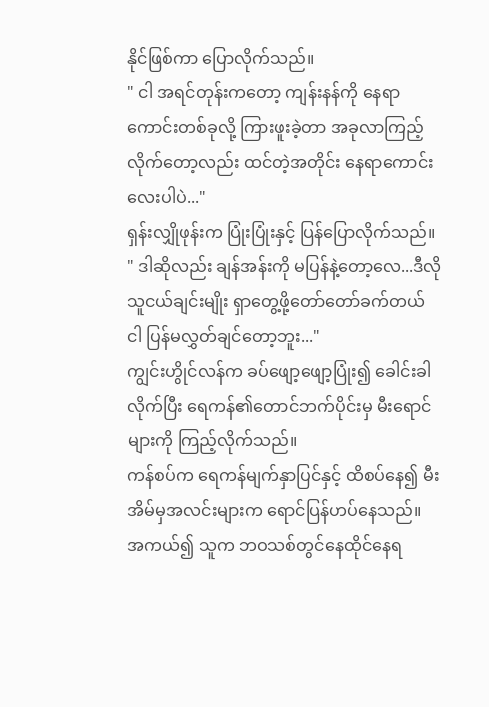နိုင်ဖြစ်ကာ ပြောလိုက်သည်။
" ငါ အရင်တုန်းကတော့ ကျန်းနန်ကို နေရာကောင်းတစ်ခုလို့ ကြားဖူးခဲ့တာ အခုလာကြည့်လိုက်တော့လည်း ထင်တဲ့အတိုင်း နေရာကောင်းလေးပါပဲ..."
ရှန်းလျှိုဖုန်းက ပြုံးပြုံးနှင့် ပြန်ပြောလိုက်သည်။
" ဒါဆိုလည်း ချန်အန်းကို မပြန်နဲ့တော့လေ...ဒီလိုသူငယ်ချင်းမျိုး ရှာတွေ့ဖို့တော်တော်ခက်တယ် ငါ ပြန်မလွှတ်ချင်တော့ဘူး..."
ကျွင်းဟွိုင်လန်က ခပ်ဖျော့ဖျော့ပြုံး၍ ခေါင်းခါလိုက်ပြီး ရေကန်၏တောင်ဘက်ပိုင်းမှ မီးရောင်များကို ကြည့်လိုက်သည်။
ကန်စပ်က ရေကန်မျက်နှာပြင်နှင့် ထိစပ်နေ၍ မီးအိမ်မှအလင်းများက ရောင်ပြန်ဟပ်နေသည်။
အကယ်၍ သူက ဘဝသစ်တွင်နေထိုင်နေရ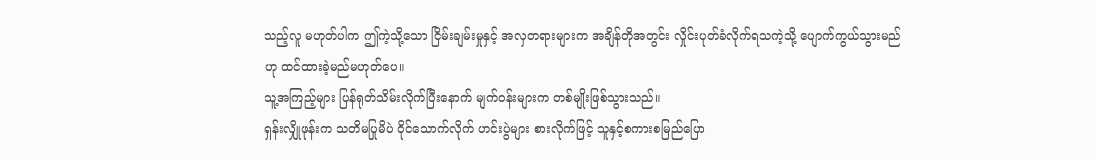သည့်လူ မဟုတ်ပါက ဤကဲ့သို့သော ငြိမ်းချမ်းမှုနှင့် အလှတရားများက အချိန်တိုအတွင်း လှိုင်းပုတ်ခံလိုက်ရသကဲ့သို့ ပျောက်ကွယ်သွားမည်ဟု ထင်ထားခဲ့မည်မဟုတ်ပေ။
သူ့အကြည့်များ ပြန်ရုတ်သိမ်းလိုက်ပြီးနောက် မျက်ဝန်းများက တစ်မျိုးဖြစ်သွားသည်။
ရှန်းလျှိုဖုန်းက သတိမပြုမိပဲ ဝိုင်သောက်လိုက် ဟင်းပွဲများ စားလိုက်ဖြင့် သူနှင့်စကားစမြည်ပြော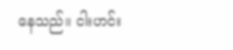နေသည်။ ငါးဟင်း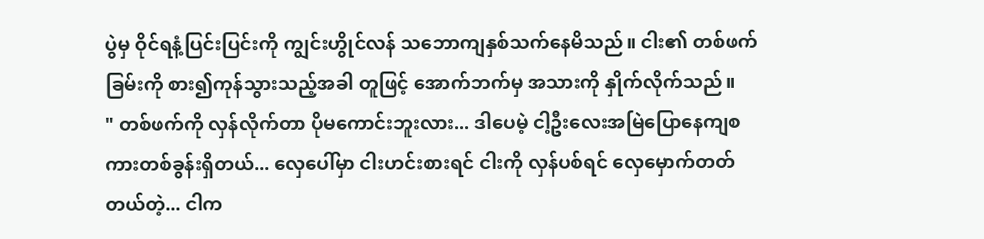ပွဲမှ ဝိုင်ရနံ့ပြင်းပြင်းကို ကျွင်းဟွိုင်လန် သဘောကျနှစ်သက်နေမိသည်။ ငါး၏ တစ်ဖက်ခြမ်းကို စား၍ကုန်သွားသည့်အခါ တူဖြင့် အောက်ဘက်မှ အသားကို နှိုက်လိုက်သည်။
" တစ်ဖက်ကို လှန်လိုက်တာ ပိုမကောင်းဘူးလား... ဒါပေမဲ့ ငါ့ဦးလေးအမြဲပြောနေကျစကားတစ်ခွန်းရှိတယ်... လှေပေါ်မှာ ငါးဟင်းစားရင် ငါးကို လှန်ပစ်ရင် လှေမှောက်တတ်တယ်တဲ့... ငါက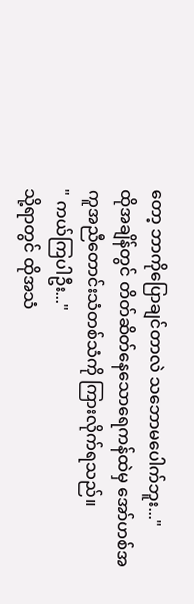တော့ ဘာကိုပြောချင်တာလဲ သဘောမပေါက်ဘူး..."
ထိုအချိန်တွင် တိတ်ဆိတ်နေသောရေကန်ထဲမှ အော်ဟစ်အကူအညီတောင်းသံတစ်သံကို ကြားလိုက်ရသည်။
" ကယ်ကြပါဦး..."
သို့ရာတွင် ထိုအသံ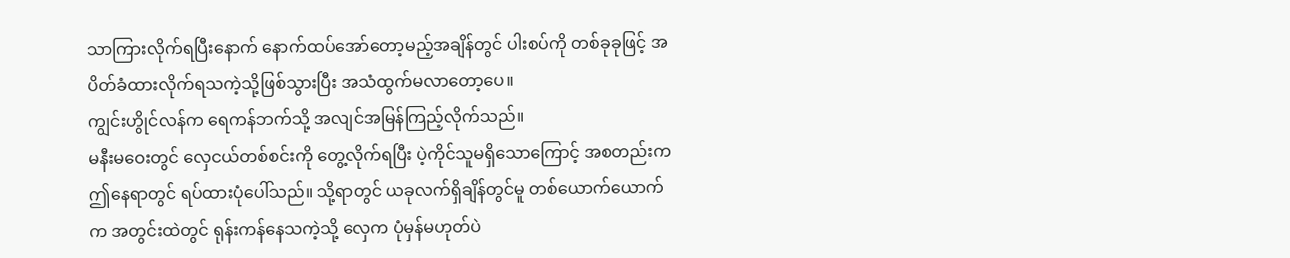သာကြားလိုက်ရပြီးနောက် နောက်ထပ်အော်တော့မည့်အချိန်တွင် ပါးစပ်ကို တစ်ခုခုဖြင့် အပိတ်ခံထားလိုက်ရသကဲ့သို့ဖြစ်သွားပြီး အသံထွက်မလာတော့ပေ။
ကျွင်းဟွိုင်လန်က ရေကန်ဘက်သို့ အလျင်အမြန်ကြည့်လိုက်သည်။
မနီးမဝေးတွင် လှေငယ်တစ်စင်းကို တွေ့လိုက်ရပြီး ပဲ့ကိုင်သူမရှိသောကြောင့် အစတည်းက ဤနေရာတွင် ရပ်ထားပုံပေါ်သည်။ သို့ရာတွင် ယခုလက်ရှိချိန်တွင်မူ တစ်ယောက်ယောက်က အတွင်းထဲတွင် ရုန်းကန်နေသကဲ့သို့ လှေက ပုံမှန်မဟုတ်ပဲ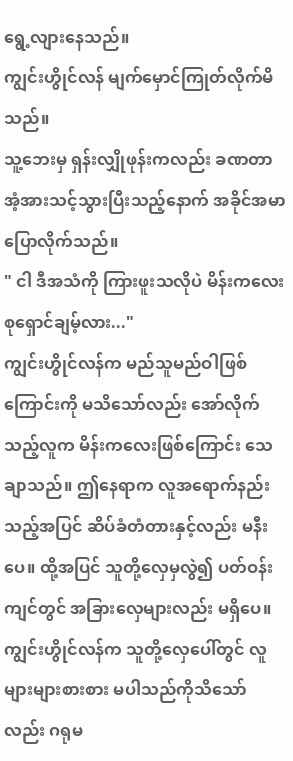ရွေ့လျားနေသည်။
ကျွင်းဟွိုင်လန် မျက်မှောင်ကြုတ်လိုက်မိသည်။
သူ့ဘေးမှ ရှန်းလျှိုဖုန်းကလည်း ခဏတာ အံ့အားသင့်သွားပြီးသည့်နောက် အခိုင်အမာပြောလိုက်သည်။
" ငါ ဒီအသံကို ကြားဖူးသလိုပဲ မိန်းကလေး စုရှောင်ချမ့်လား..."
ကျွင်းဟွိုင်လန်က မည်သူမည်ဝါဖြစ်ကြောင်းကို မသိသော်လည်း အော်လိုက်သည့်လူက မိန်းကလေးဖြစ်ကြောင်း သေချာသည်။ ဤနေရာက လူအရောက်နည်းသည့်အပြင် ဆိပ်ခံတံတားနှင့်လည်း မနီးပေ။ ထို့အပြင် သူတို့လှေမှလွဲ၍ ပတ်ဝန်းကျင်တွင် အခြားလှေများလည်း မရှိပေ။
ကျွင်းဟွိုင်လန်က သူတို့လှေပေါ်တွင် လူများများစားစား မပါသည်ကိုသိသော်လည်း ဂရုမ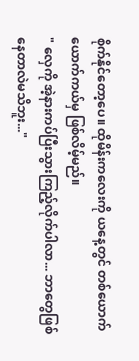စိုက်နိုင်တော့ပေ။ ထိုမိန်းကလေးကို ယနေ့တွင် တစ်ယောက်ယောက်ကယ်မှ ဖြစ်လိမ့်မည်။
" လှေကို အဲ့နားကပ်ပြီးသွားကြည့်လိုက်ပါလာ... ဘာတွေဖြစ်နေတာလဲမသိဘူး..."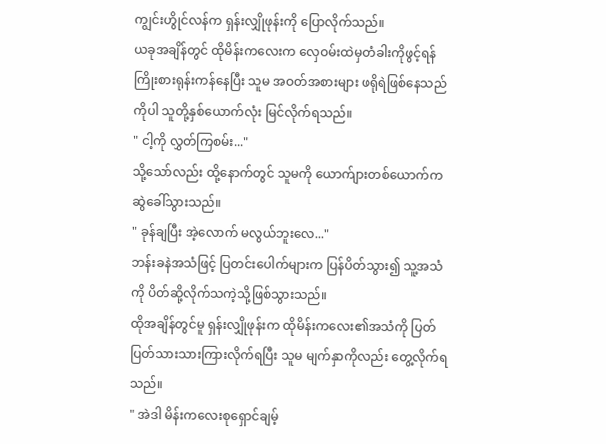ကျွင်းဟွိုင်လန်က ရှန်းလျှိုဖုန်းကို ပြောလိုက်သည်။
ယခုအချိန်တွင် ထိုမိန်းကလေးက လှေဝမ်းထဲမှတံခါးကိုဖွင့်ရန် ကြိုးစားရုန်းကန်နေပြီး သူမ အဝတ်အစားများ ဖရိုရဲဖြစ်နေသည်ကိုပါ သူတို့နှစ်ယောက်လုံး မြင်လိုက်ရသည်။
" ငါ့ကို လွှတ်ကြစမ်း..."
သို့သော်လည်း ထို့နောက်တွင် သူမကို ယောက်ျားတစ်ယောက်က ဆွဲခေါ်သွားသည်။
" ခုန်ချပြီး အဲ့လောက် မလွယ်ဘူးလေ..."
ဘန်းခနဲအသံဖြင့် ပြတင်းပေါက်များက ပြန်ပိတ်သွား၍ သူ့အသံကို ပိတ်ဆို့လိုက်သကဲ့သို့ဖြစ်သွားသည်။
ထိုအချိန်တွင်မူ ရှန်းလျှိုဖုန်းက ထိုမိန်းကလေး၏အသံကို ပြတ်ပြတ်သားသားကြားလိုက်ရပြီး သူမ မျက်နှာကိုလည်း တွေ့လိုက်ရသည်။
" အဲဒါ မိန်းကလေးစုရှောင်ချမ့်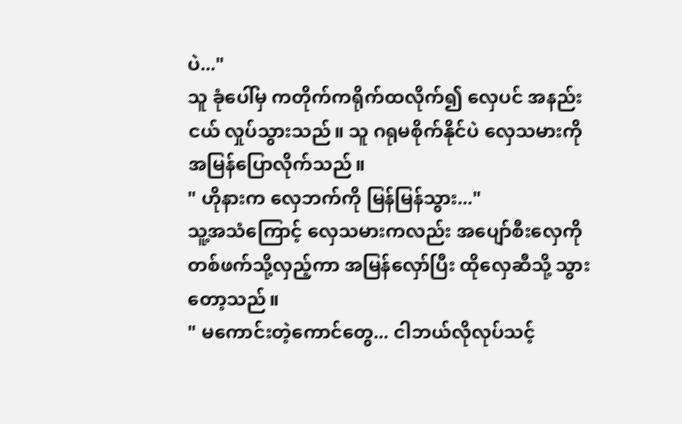ပဲ..."
သူ ခုံပေါ်မှ ကတိုက်ကရိုက်ထလိုက်၍ လှေပင် အနည်းငယ် လှုပ်သွားသည်။ သူ ဂရုမစိုက်နိုင်ပဲ လှေသမားကို အမြန်ပြောလိုက်သည်။
" ဟိုနားက လှေဘက်ကို မြန်မြန်သွား..."
သူ့အသံကြောင့် လှေသမားကလည်း အပျော်စီးလှေကိုတစ်ဖက်သို့လှည့်ကာ အမြန်လှော်ပြီး ထိုလှေဆီသို့ သွားတော့သည်။
" မကောင်းတဲ့ကောင်တွေ... ငါဘယ်လိုလုပ်သင့်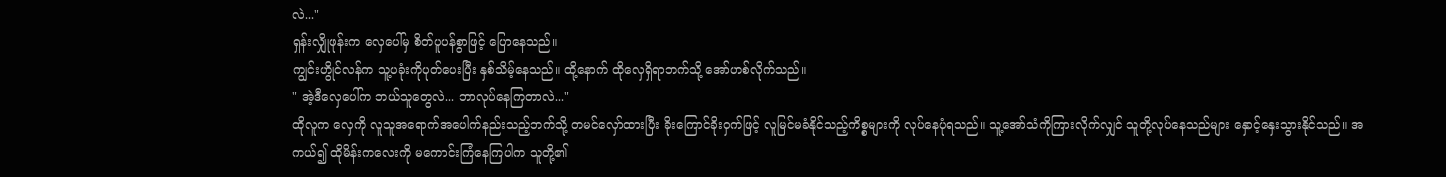လဲ..."
ရှန်းလျှိုဖုန်းက လှေပေါ်မှ စိတ်ပူပန်စွာဖြင့် ပြောနေသည်။
ကျွင်းဟွိုင်လန်က သူ့ပခုံးကိုပုတ်ပေးပြီး နှစ်သိမ့်နေသည်။ ထို့နောက် ထိုလှေရှိရာဘက်သို့ အော်ဟစ်လိုက်သည်။
" အဲ့ဒီလှေပေါ်က ဘယ်သူတွေလဲ... ဘာလုပ်နေကြတာလဲ..."
ထိုလူက လှေကို လူသူအရောက်အပေါက်နည်းသည့်ဘက်သို့ တမင်လှော်ထားပြီး ခိုးကြောင်ခိုးဝှက်ဖြင့် လူမြင်မခံနိုင်သည့်ကိစ္စများကို လုပ်နေပုံရသည်။ သူ့အော်သံကိုကြားလိုက်လျှင် သူတို့လုပ်နေသည်များ နှောင့်နှေးသွားနိုင်သည်။ အကယ်၍ ထိုမိန်းကလေးကို မကောင်းကြံနေကြပါက သူတို့၏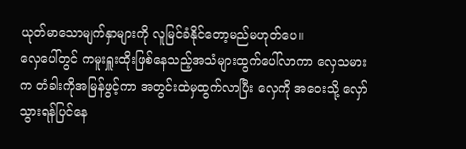ယုတ်မာသောမျက်နှာများကို လူမြင်ခံနိုင်တော့မည်မဟုတ်ပေ။
လှေပေါ်တွင် ကမူးရှူးထိုးဖြစ်နေသည့်အသံများထွက်ပေါ်လာကာ လှေသမားက တံခါးကိုအမြန်ဖွင့်ကာ အတွင်းထဲမှထွက်လာပြီး လှေကို အဝေးသို့ လှော်သွားရန်ပြင်နေ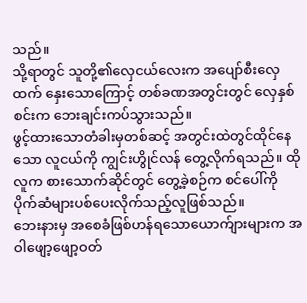သည်။
သို့ရာတွင် သူတို့၏လှေငယ်လေးက အပျော်စီးလှေထက် နှေးသောကြောင့် တစ်ခဏအတွင်းတွင် လှေနှစ်စင်းက ဘေးချင်းကပ်သွားသည်။
ဖွင့်ထားသောတံခါးမှတစ်ဆင့် အတွင်းထဲတွင်ထိုင်နေသော လူငယ်ကို ကျွင်းဟွိုင်လန် တွေ့လိုက်ရသည်။ ထိုလူက စားသောက်ဆိုင်တွင် တွေ့ခဲ့စဉ်က စင်ပေါ်ကို ပိုက်ဆံများပစ်ပေးလိုက်သည့်လူဖြစ်သည်။
ဘေးနားမှ အစေခံဖြစ်ဟန်ရသောယောက်ျားများက အဝါဖျော့ဖျော့ဝတ်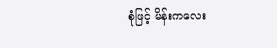စုံဖြင့် မိန်းကလေး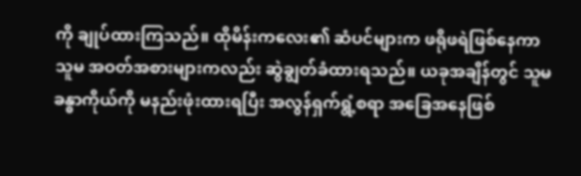ကို ချုပ်ထားကြသည်။ ထိုမိန်းကလေး၏ ဆံပင်များက ဖရိုဖရဲဖြစ်နေကာ သူမ အဝတ်အစားများကလည်း ဆွဲချွတ်ခံထားရသည်။ ယခုအချိန်တွင် သူမခန္ဓာကိုယ်ကို မနည်းဖုံးထားရပြီး အလွန်ရှက်ရွံ့စရာ အခြေအနေဖြစ်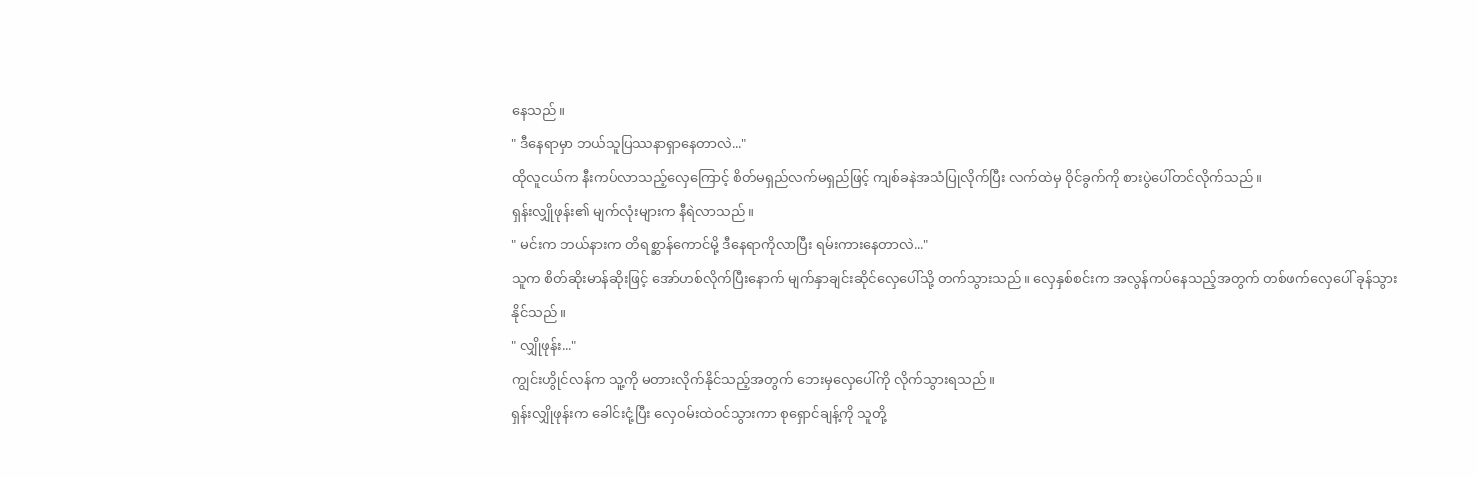နေသည်။
" ဒီနေရာမှာ ဘယ်သူပြဿနာရှာနေတာလဲ..."
ထိုလူငယ်က နီးကပ်လာသည့်လှေကြောင့် စိတ်မရှည်လက်မရှည်ဖြင့် ကျစ်ခနဲအသံပြုလိုက်ပြီး လက်ထဲမှ ဝိုင်ခွက်ကို စားပွဲပေါ်တင်လိုက်သည်။
ရှန်းလျှိုဖုန်း၏ မျက်လုံးများက နီရဲလာသည်။
" မင်းက ဘယ်နားက တိရစ္ဆာန်ကောင်မို့ ဒီနေရာကိုလာပြီး ရမ်းကားနေတာလဲ..."
သူက စိတ်ဆိုးမာန်ဆိုးဖြင့် အော်ဟစ်လိုက်ပြီးနောက် မျက်နှာချင်းဆိုင်လှေပေါ်သို့ တက်သွားသည်။ လှေနှစ်စင်းက အလွန်ကပ်နေသည့်အတွက် တစ်ဖက်လှေပေါ် ခုန်သွားနိုင်သည်။
" လျှိုဖုန်း..."
ကျွင်းဟွိုင်လန်က သူ့ကို မတားလိုက်နိုင်သည့်အတွက် ဘေးမှလှေပေါ်ကို လိုက်သွားရသည်။
ရှန်းလျှိုဖုန်းက ခေါင်းငုံ့ပြီး လှေဝမ်းထဲဝင်သွားကာ စုရှောင်ချန့်ကို သူတို့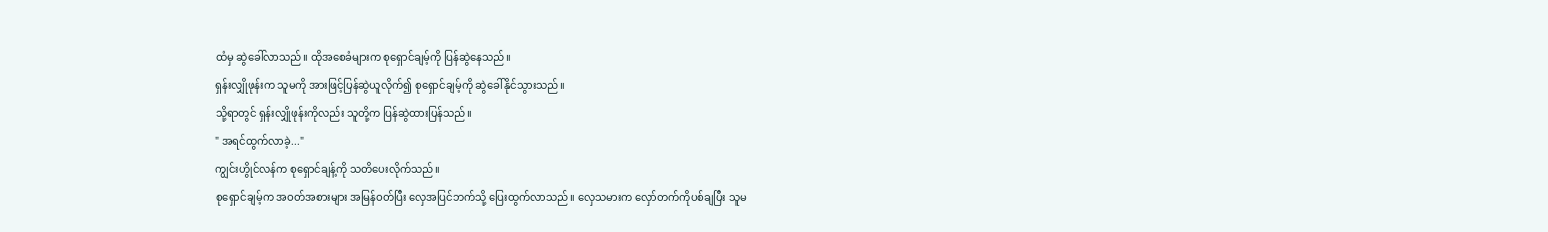ထံမှ ဆွဲခေါ်လာသည်။ ထိုအစေခံများက စုရှောင်ချမ့်ကို ပြန်ဆွဲနေသည်။
ရှန်းလျှိုဖုန်းက သူမကို အားဖြင့်ပြန်ဆွဲယူလိုက်၍ စုရှောင်ချမ့်ကို ဆွဲခေါ်နိုင်သွားသည်။
သို့ရာတွင် ရှန်းလျှိုဖုန်းကိုလည်း သူတို့က ပြန်ဆွဲထားပြန်သည်။
" အရင်ထွက်လာခဲ့..."
ကျွင်းဟွိုင်လန်က စုရှောင်ချန့်ကို သတိပေးလိုက်သည်။
စုရှောင်ချမ့်က အဝတ်အစားများ အမြန်ဝတ်ပြီး လှေအပြင်ဘက်သို့ ပြေးထွက်လာသည်။ လှေသမားက လှော်တက်ကိုပစ်ချပြီး သူမ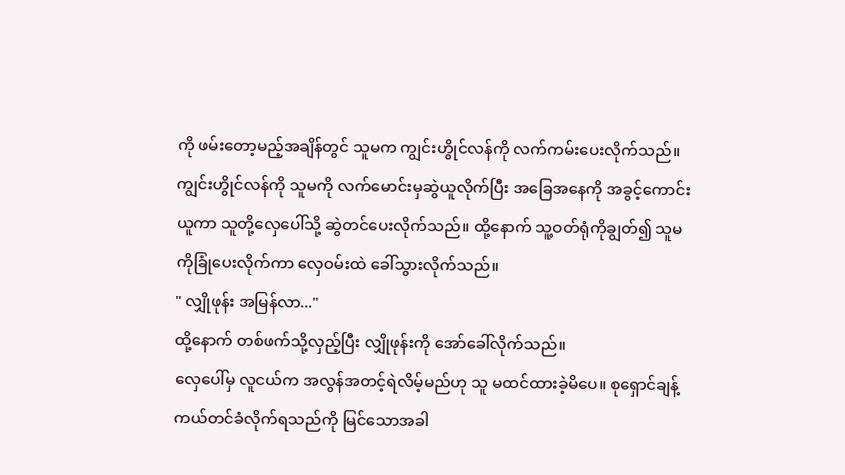ကို ဖမ်းတော့မည့်အချိန်တွင် သူမက ကျွင်းဟွိုင်လန်ကို လက်ကမ်းပေးလိုက်သည်။
ကျွင်းဟွိုင်လန်ကို သူမကို လက်မောင်းမှဆွဲယူလိုက်ပြီး အခြေအနေကို အခွင့်ကောင်းယူကာ သူတို့လှေပေါ်သို့ ဆွဲတင်ပေးလိုက်သည်။ ထို့နောက် သူ့ဝတ်ရုံကိုချွတ်၍ သူမကိုခြုံပေးလိုက်ကာ လှေဝမ်းထဲ ခေါ်သွားလိုက်သည်။
" လျှိုဖုန်း အမြန်လာ..."
ထို့နောက် တစ်ဖက်သို့လှည့်ပြီး လျှိုဖုန်းကို အော်ခေါ်လိုက်သည်။
လှေပေါ်မှ လူငယ်က အလွန်အတင့်ရဲလိမ့်မည်ဟု သူ မထင်ထားခဲ့မိပေ။ စုရှောင်ချန့် ကယ်တင်ခံလိုက်ရသည်ကို မြင်သောအခါ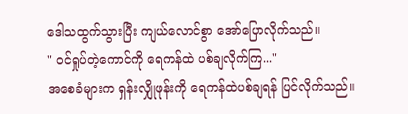ဒေါသထွက်သွားပြီး ကျယ်လောင်စွာ အော်ပြောလိုက်သည်။
" ဝင်ရှုပ်တဲ့ကောင်ကို ရေကန်ထဲ ပစ်ချလိုက်ကြ..."
အစေခံများက ရှန်းလျှိုဖုန်းကို ရေကန်ထဲပစ်ချရန် ပြင်လိုက်သည်။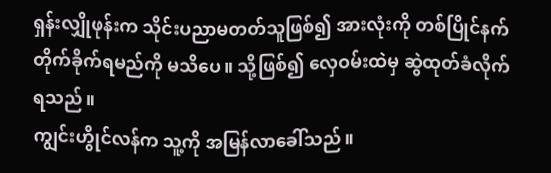ရှန်းလျှိုဖုန်းက သိုင်းပညာမတတ်သူဖြစ်၍ အားလုံးကို တစ်ပြိုင်နက်တိုက်ခိုက်ရမည်ကို မသိပေ။ သို့ဖြစ်၍ လှေဝမ်းထဲမှ ဆွဲထုတ်ခံလိုက်ရသည်။
ကျွင်းဟွိုင်လန်က သူ့ကို အမြန်လာခေါ်သည်။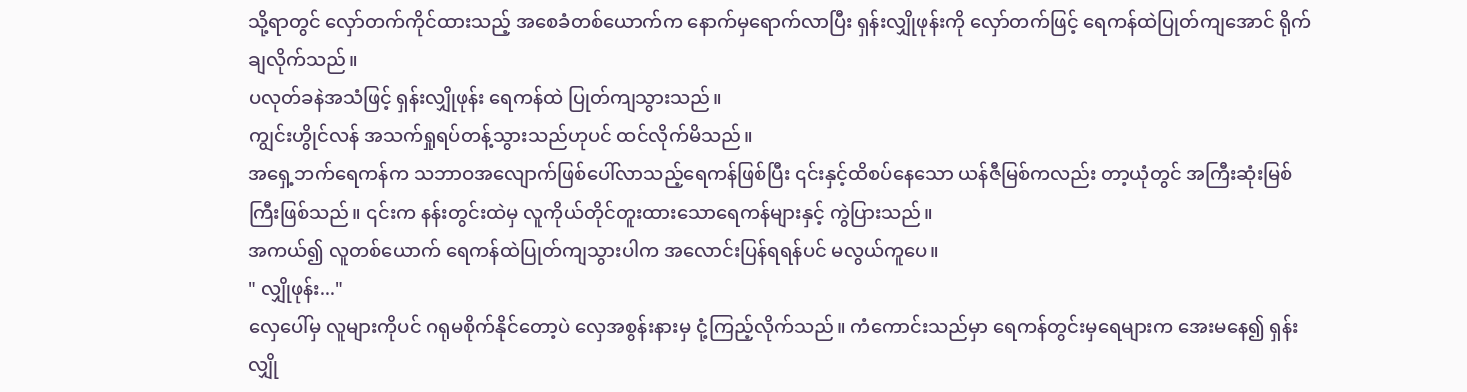သို့ရာတွင် လှော်တက်ကိုင်ထားသည့် အစေခံတစ်ယောက်က နောက်မှရောက်လာပြီး ရှန်းလျှိုဖုန်းကို လှော်တက်ဖြင့် ရေကန်ထဲပြုတ်ကျအောင် ရိုက်ချလိုက်သည်။
ပလုတ်ခနဲအသံဖြင့် ရှန်းလျှိုဖုန်း ရေကန်ထဲ ပြုတ်ကျသွားသည်။
ကျွင်းဟွိုင်လန် အသက်ရှုရပ်တန့်သွားသည်ဟုပင် ထင်လိုက်မိသည်။
အရှေ့ဘက်ရေကန်က သဘာဝအလျောက်ဖြစ်ပေါ်လာသည့်ရေကန်ဖြစ်ပြီး ၎င်းနှင့်ထိစပ်နေသော ယန်ဇီမြစ်ကလည်း တာ့ယုံတွင် အကြီးဆုံးမြစ်ကြီးဖြစ်သည်။ ၎င်းက နန်းတွင်းထဲမှ လူကိုယ်တိုင်တူးထားသောရေကန်များနှင့် ကွဲပြားသည်။
အကယ်၍ လူတစ်ယောက် ရေကန်ထဲပြုတ်ကျသွားပါက အလောင်းပြန်ရရန်ပင် မလွယ်ကူပေ။
" လျှိုဖုန်း..."
လှေပေါ်မှ လူများကိုပင် ဂရုမစိုက်နိုင်တော့ပဲ လှေအစွန်းနားမှ ငုံ့ကြည့်လိုက်သည်။ ကံကောင်းသည်မှာ ရေကန်တွင်းမှရေများက အေးမနေ၍ ရှန်းလျှို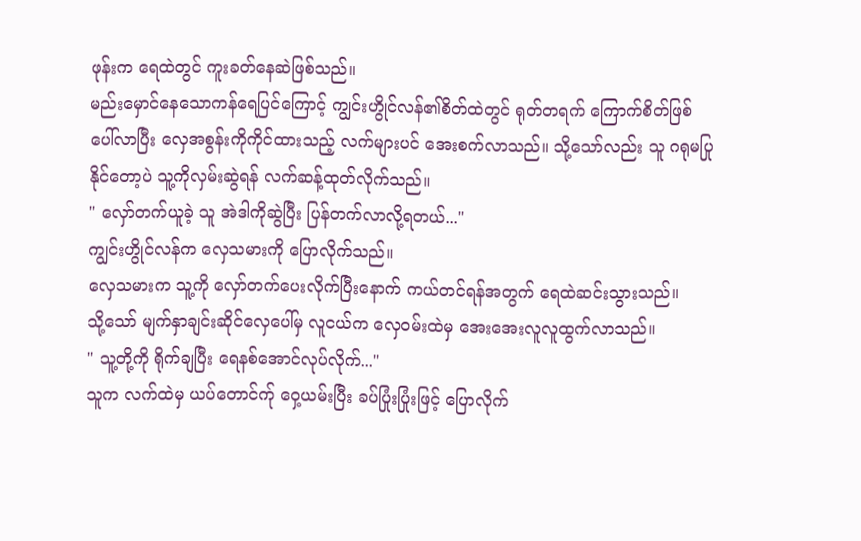ဖုန်းက ရေထဲတွင် ကူးခတ်နေဆဲဖြစ်သည်။
မည်းမှောင်နေသောကန်ရေပြင်ကြောင့် ကျွင်းဟွိုင်လန်၏စိတ်ထဲတွင် ရုတ်တရက် ကြောက်စိတ်ဖြစ်ပေါ်လာပြီး လှေအစွန်းကိုကိုင်ထားသည့် လက်များပင် အေးစက်လာသည်။ သို့သော်လည်း သူ ဂရုမပြုနိုင်တော့ပဲ သူ့ကိုလှမ်းဆွဲရန် လက်ဆန့်ထုတ်လိုက်သည်။
" လှော်တက်ယူခဲ့ သူ အဲဒါကိုဆွဲပြီး ပြန်တက်လာလို့ရတယ်..."
ကျွင်းဟွိုင်လန်က လှေသမားကို ပြောလိုက်သည်။
လှေသမားက သူ့ကို လှော်တက်ပေးလိုက်ပြီးနောက် ကယ်တင်ရန်အတွက် ရေထဲဆင်းသွားသည်။
သို့သော် မျက်နှာချင်းဆိုင်လှေပေါ်မှ လူငယ်က လှေဝမ်းထဲမှ အေးအေးလူလူထွက်လာသည်။
" သူ့တို့ကို ရိုက်ချပြီး ရေနစ်အောင်လုပ်လိုက်..."
သူက လက်ထဲမှ ယပ်တောင်က်ု ဝှေ့ယမ်းပြီး ခပ်ပြုံးပြုံးဖြင့် ပြောလိုက်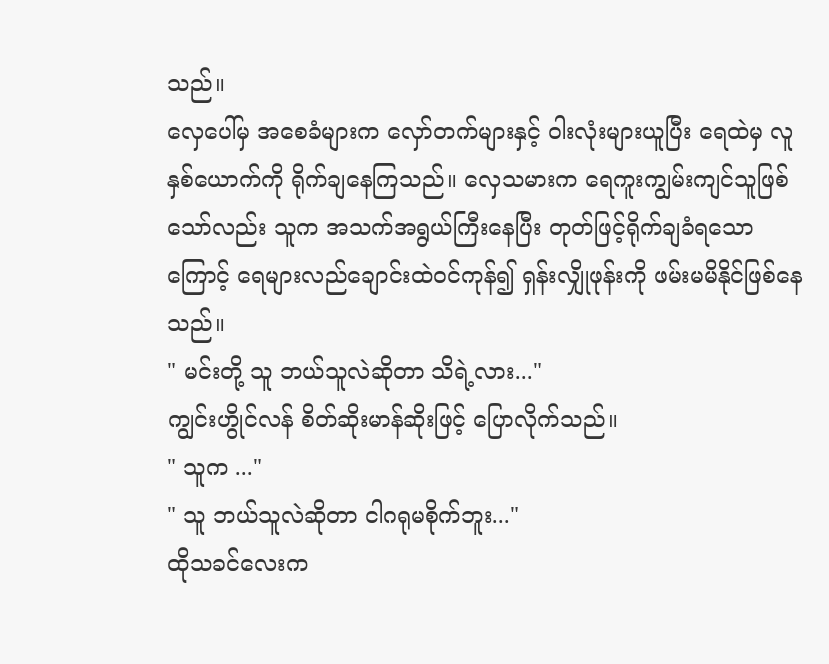သည်။
လှေပေါ်မှ အစေခံများက လှော်တက်များနှင့် ဝါးလုံးများယူပြီး ရေထဲမှ လူနှစ်ယောက်ကို ရိုက်ချနေကြသည်။ လှေသမားက ရေကူးကျွမ်းကျင်သူဖြစ်သော်လည်း သူက အသက်အရွယ်ကြီးနေပြီး တုတ်ဖြင့်ရိုက်ချခံရသောကြောင့် ရေများလည်ချောင်းထဲဝင်ကုန်၍ ရှန်းလျှိုဖုန်းကို ဖမ်းမမိနိုင်ဖြစ်နေသည်။
" မင်းတို့ သူ ဘယ်သူလဲဆိုတာ သိရဲ့လား..."
ကျွင်းဟွိုင်လန် စိတ်ဆိုးမာန်ဆိုးဖြင့် ပြောလိုက်သည်။
" သူက ..."
" သူ ဘယ်သူလဲဆိုတာ ငါဂရုမစိုက်ဘူး..."
ထိုသခင်လေးက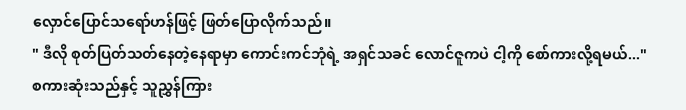လှောင်ပြောင်သရော်ဟန်ဖြင့် ဖြတ်ပြောလိုက်သည်။
" ဒီလို စုတ်ပြတ်သတ်နေတဲ့နေရာမှာ ကောင်းကင်ဘုံရဲ့ အရှင်သခင် လောင်ဇူကပဲ ငါ့ကို စော်ကားလို့ရမယ်..."
စကားဆုံးသည်နှင့် သူညွှန်ကြား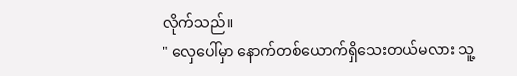လိုက်သည်။
" လှေပေါ်မှာ နောက်တစ်ယောက်ရှိသေးတယ်မလား သူ့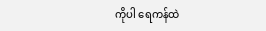ကိုပါ ရေကန်ထဲ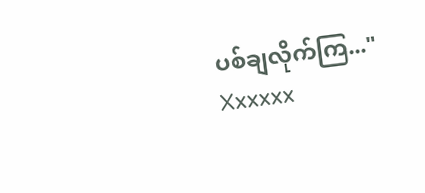ပစ်ချလိုက်ကြ..."
Xxxxxx